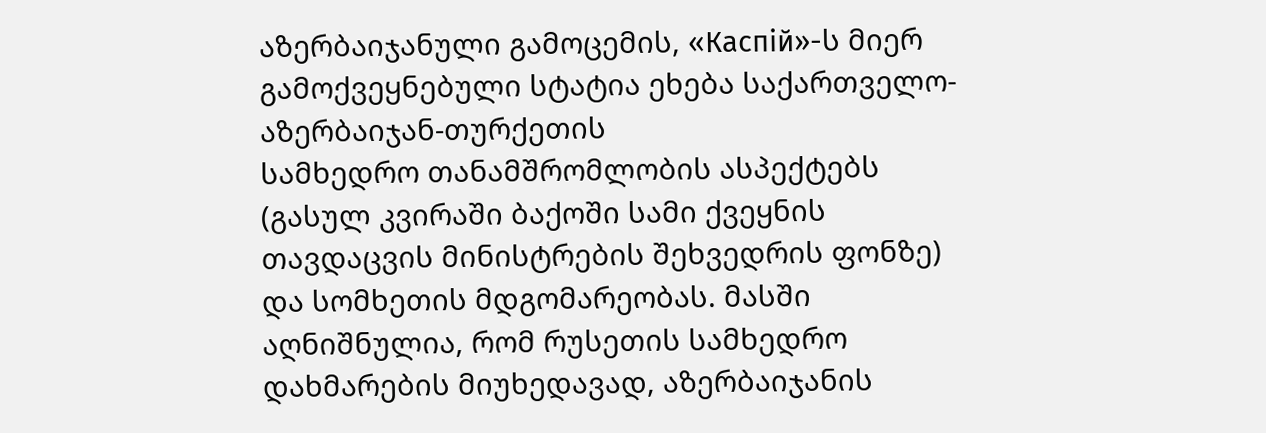აზერბაიჯანული გამოცემის, «Каспiй»-ს მიერ გამოქვეყნებული სტატია ეხება საქართველო-აზერბაიჯან-თურქეთის
სამხედრო თანამშრომლობის ასპექტებს (გასულ კვირაში ბაქოში სამი ქვეყნის თავდაცვის მინისტრების შეხვედრის ფონზე) და სომხეთის მდგომარეობას. მასში აღნიშნულია, რომ რუსეთის სამხედრო დახმარების მიუხედავად, აზერბაიჯანის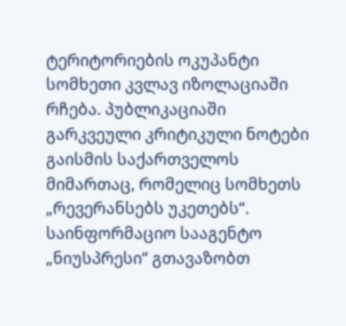ტერიტორიების ოკუპანტი სომხეთი კვლავ იზოლაციაში რჩება. პუბლიკაციაში გარკვეული კრიტიკული ნოტები გაისმის საქართველოს მიმართაც, რომელიც სომხეთს „რევერანსებს უკეთებს“.
საინფორმაციო სააგენტო „ნიუსპრესი“ გთავაზობთ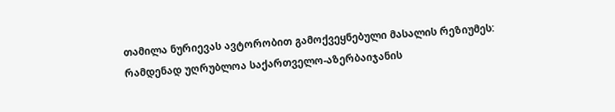თამილა ნურიევას ავტორობით გამოქვეყნებული მასალის რეზიუმეს:
რამდენად უღრუბლოა საქართველო-აზერბაიჯანის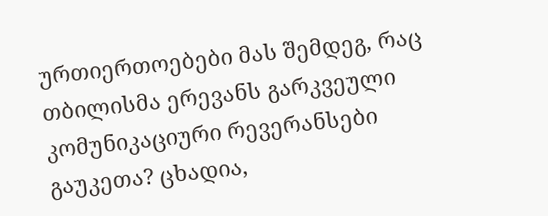ურთიერთოებები მას შემდეგ, რაც თბილისმა ერევანს გარკვეული კომუნიკაციური რევერანსები გაუკეთა? ცხადია,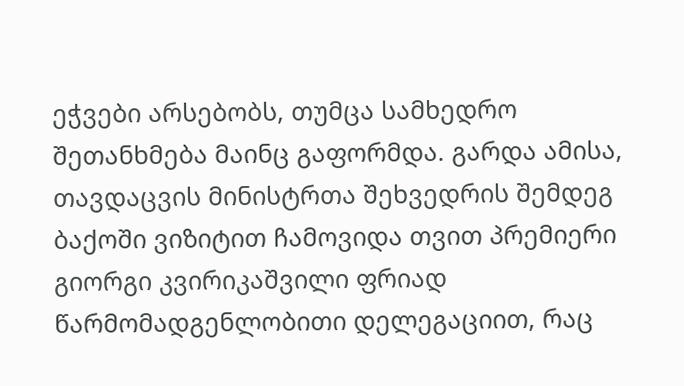ეჭვები არსებობს, თუმცა სამხედრო შეთანხმება მაინც გაფორმდა. გარდა ამისა, თავდაცვის მინისტრთა შეხვედრის შემდეგ ბაქოში ვიზიტით ჩამოვიდა თვით პრემიერი გიორგი კვირიკაშვილი ფრიად წარმომადგენლობითი დელეგაციით, რაც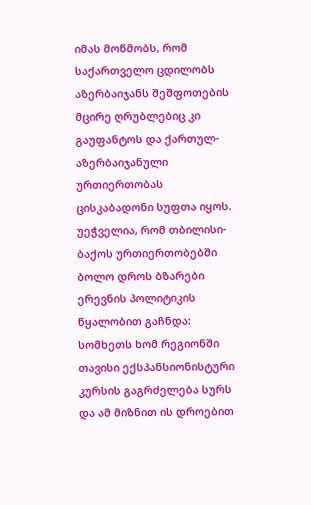იმას მოწმობს, რომ საქართველო ცდილობს აზერბაიჯანს შეშფოთების მცირე ღრუბლებიც კი გაუფანტოს და ქართულ-აზერბაიჯანული ურთიერთობას ცისკაბადონი სუფთა იყოს.
უეჭველია, რომ თბილისი-ბაქოს ურთიერთობებში ბოლო დროს ბზარები ერევნის პოლიტიკის წყალობით გაჩნდა: სომხეთს ხომ რეგიონში თავისი ექსპანსიონისტური კურსის გაგრძელება სურს და ამ მიზნით ის დროებით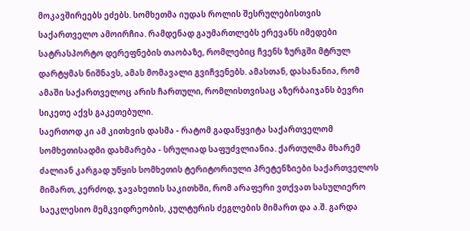მოკავშირეებს ეძებს. სომხეთმა იუდას როლის შესრულებისთვის საქართველო ამოირჩია. რამდენად გაუმართლებს ერევანს იმედები სატრასპორტო დერეფნების თაობაზე, რომლებიც ჩვენს ზურგში მტრულ დარტყმას ნიშნავს, ამას მომავალი გვიჩვენებს. ამასთან, დასანანია, რომ ამაში საქართველოც არის ჩართული, რომლისთვისაც აზერბაიჯანს ბევრი სიკეთე აქვს გაკეთებული.
საერთოდ კი ამ კითხვის დასმა - რატომ გადაწყვიტა საქართველომ სომხეთისადმი დახმარება - სრულიად საფუძვლიანია. ქართულმა მხარემ ძალიან კარგად უწყის სომხეთის ტერიტორიული პრეტენზიები საქართველოს მიმართ, კერძოდ, ჯავახეთის საკითხში, რომ არაფერი ვთქვათ სასულიერო საეკლესიო მემკვიდრეობის, კულტურის ძეგლების მიმართ და ა.შ. გარდა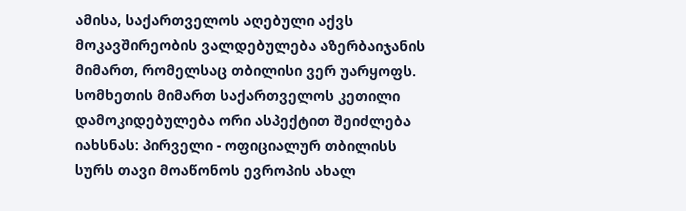ამისა, საქართველოს აღებული აქვს მოკავშირეობის ვალდებულება აზერბაიჯანის მიმართ, რომელსაც თბილისი ვერ უარყოფს.
სომხეთის მიმართ საქართველოს კეთილი დამოკიდებულება ორი ასპექტით შეიძლება იახსნას: პირველი - ოფიციალურ თბილისს სურს თავი მოაწონოს ევროპის ახალ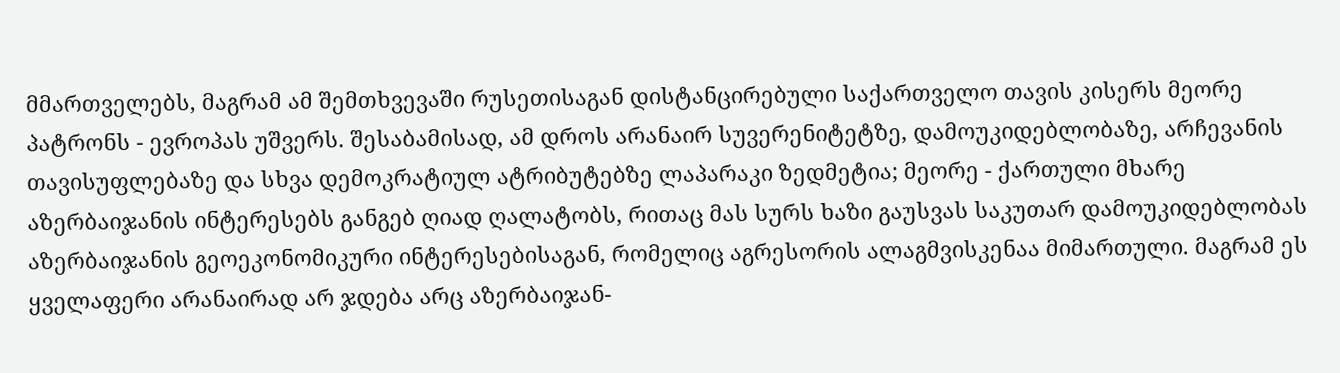მმართველებს, მაგრამ ამ შემთხვევაში რუსეთისაგან დისტანცირებული საქართველო თავის კისერს მეორე პატრონს - ევროპას უშვერს. შესაბამისად, ამ დროს არანაირ სუვერენიტეტზე, დამოუკიდებლობაზე, არჩევანის თავისუფლებაზე და სხვა დემოკრატიულ ატრიბუტებზე ლაპარაკი ზედმეტია; მეორე - ქართული მხარე აზერბაიჯანის ინტერესებს განგებ ღიად ღალატობს, რითაც მას სურს ხაზი გაუსვას საკუთარ დამოუკიდებლობას აზერბაიჯანის გეოეკონომიკური ინტერესებისაგან, რომელიც აგრესორის ალაგმვისკენაა მიმართული. მაგრამ ეს ყველაფერი არანაირად არ ჯდება არც აზერბაიჯან-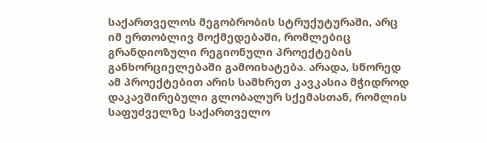საქართველოს მეგობრობის სტრუქუტურაში, არც იმ ერთობლივ მოქმედებაში, რომლებიც გრანდიოზული რეგიონული პროექტების განხორციელებაში გამოიხატება. არადა, სწორედ ამ პროექტებით არის სამხრეთ კავკასია მჭიდროდ დაკავშირებული გლობალურ სქემასთან, რომლის საფუძველზე საქართველო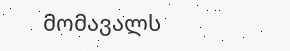მომავალს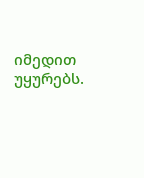იმედით უყურებს.